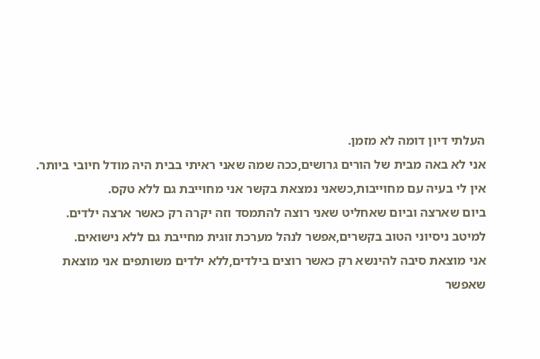העלתי דיון דומה לא מזמן.
אני לא באה מבית של הורים גרושים,ככה שמה שאני ראיתי בבית היה מודל חיובי ביותר.
אין לי בעיה עם מחוייבות,כשאני נמצאת בקשר אני מחוייבת גם ללא טקס.
ביום שארצה וביום שאחליט שאני רוצה להתמסד וזה יקרה רק כאשר ארצה ילדים.
למיטב ניסיוני הטוב בקשרים,אפשר לנהל מערכת זוגית מחייבת גם ללא נישואים.
אני מוצאת סיבה להינשא רק כאשר רוצים בילדים,ללא ילדים משותפים אני מוצאת שאפשר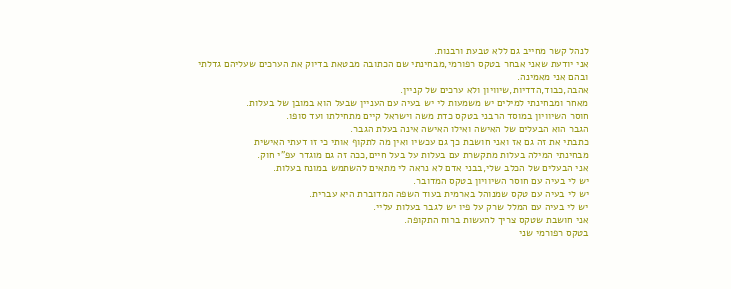לנהל קשר מחייב גם ללא טבעת ורבנות.
אני יודעת שאני אבחר בטקס רפורמי,מבחינתי שם הכתובה מבטאת בדיוק את הערכים שעליהם גדלתי ובהם אני מאמינה.
אהבה,כבוד,הדדיות,שיוויון ולא ערכים של קניין.
מאחר ומבחינתי למילים יש משמעות לי יש בעיה עם העניין שבעל הוא במובן של בעלות.
חוסר השיוויון במוסד הרבני בטקס כדת משה וישראל קיים מתחילתו ועד סופו.
הגבר הוא הבעלים של האישה ואילו האישה אינה בעלת הגבר.
כתבתי את זה גם אז ואני חושבת כך גם עכשיו ואין מה לתקוף אותי כי זו דעתי האישית
מבחינתי המילה בעלות מתקשרת עם בעלות על בעל חיים,ככה זה גם מוגדר עפ"י חוק.
אני הבעלים של הכלב שלי,בבני אדם לא נראה לי מתאים להשתמש במונח בעלות.
יש לי בעיה עם חוסר השיוויון בטקס המדובר.
יש לי בעיה עם טקס שמנוהל בארמית בעוד השפה המדוברת היא עברית.
יש לי בעיה עם המלל שרק על פיו יש לגבר בעלות עליי.
אני חושבת שטקס צריך להעשות ברוח התקופה.
בטקס רפורמי שני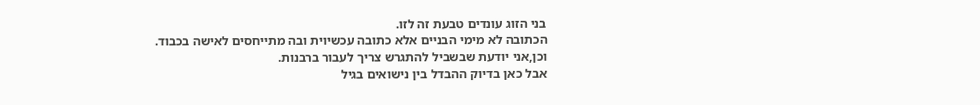בני הזוג עונדים טבעת זה לזו.
הכתובה לא מימי הבניים אלא כתובה עכשיוית ובה מתייחסים לאישה בכבוד.
וכן,אני יודעת שבשביל להתגרש צריך לעבור ברבנות.
אבל כאן בדיוק ההבדל בין נישואים בגיל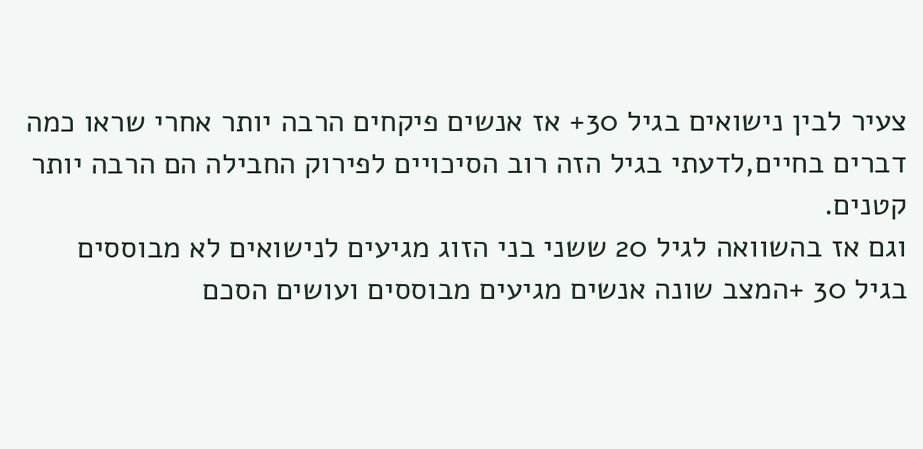צעיר לבין נישואים בגיל 30+ אז אנשים פיקחים הרבה יותר אחרי שראו כמה דברים בחיים,לדעתי בגיל הזה רוב הסיכויים לפירוק החבילה הם הרבה יותר קטנים.
וגם אז בהשוואה לגיל 20 ששני בני הזוג מגיעים לנישואים לא מבוססים בגיל 30 +המצב שונה אנשים מגיעים מבוססים ועושים הסכם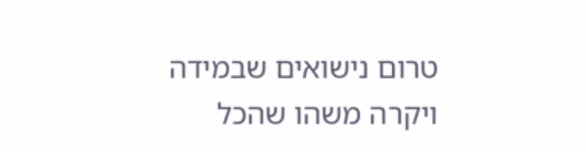טרום נישואים שבמידה ויקרה משהו שהכל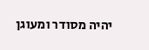יהיה מסודר ומעוגן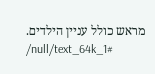מראש כולל עניין הילדים.
/null/text_64k_1#